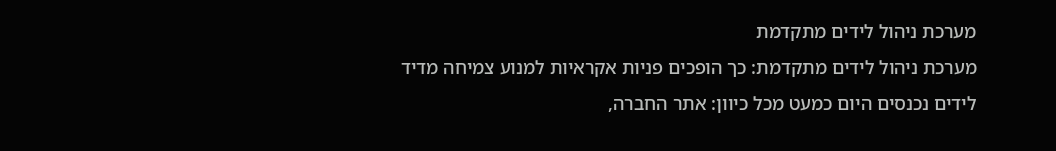מערכת ניהול לידים מתקדמת
מערכת ניהול לידים מתקדמת: כך הופכים פניות אקראיות למנוע צמיחה מדיד
לידים נכנסים היום כמעט מכל כיוון: אתר החברה,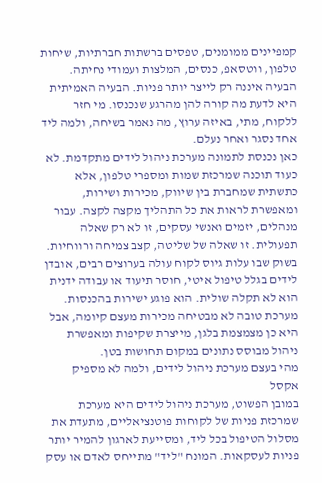קמפיינים ממומנים, טפסים ברשתות חברתיות, שיחות טלפון, ווטסאפ, כנסים, המלצות ועמודי נחיתה. הבעיה איננה רק לייצר יותר פניות. הבעיה האמיתית היא לדעת מה קורה להן מהרגע שנכנסו. מי חזר ללקוח, מתי, באיזה ערוץ, מה נאמר בשיחה, ולמה ליד אחד נסגר ואחר נעלם.
כאן נכנסת לתמונה מערכת ניהול לידים מתקדמת. לא כעוד תוכנה שמרכזת שמות ומספרי טלפון, אלא כתשתית שמחברת בין שיווק, מכירות ושירות, ומאפשרת לראות את כל התהליך מקצה לקצה. עבור מנהלים, יזמים ואנשי עסקים, זו לא רק שאלה תפעולית. זו שאלה של שליטה, קצב צמיחה ורווחיות.
בשוק שבו עלות גיוס לקוח עולה בערוצים רבים, אובדן לידים בגלל טיפול איטי, חוסר תיעוד או עבודה ידנית הוא לא תקלה שולית. הוא פוגע ישירות בהכנסות. מערכת טובה לא מבטיחה מכירות מעצם קיומה, אבל היא כן מצמצמת בלגן, מייצרת שקיפות ומאפשרת ניהול מבוסס נתונים במקום תחושות בטן.
מהי בעצם מערכת ניהול לידים, ולמה לא מספיק אקסל
במובן הפשוט, מערכת ניהול לידים היא מערכת שמרכזת פניות של לקוחות פוטנציאליים, מתעדת את מסלול הטיפול בכל ליד, ומסייעת לארגון להמיר יותר פניות לעסקאות. המונח "ליד" מתייחס לאדם או עסק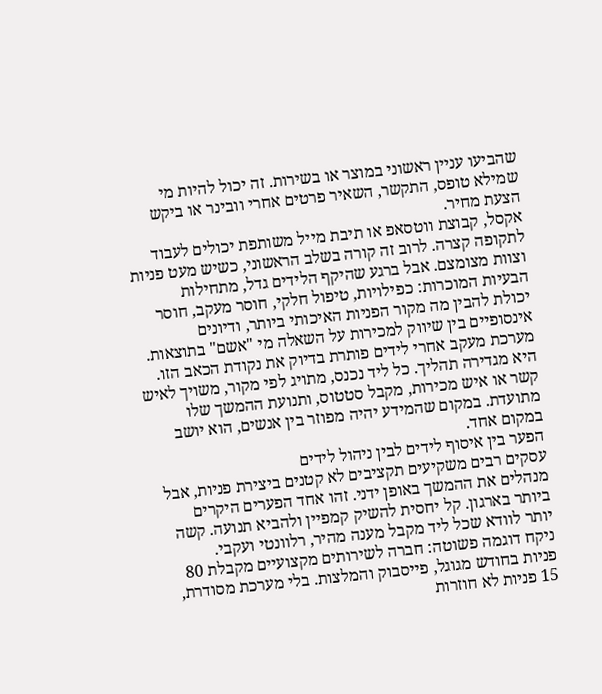שהביעו עניין ראשוני במוצר או בשירות. זה יכול להיות מי שמילא טופס, התקשר, השאיר פרטים אחרי וובינר או ביקש הצעת מחיר.
אקסל, קבוצת ווטסאפ או תיבת מייל משותפת יכולים לעבוד לתקופה קצרה. לרוב זה קורה בשלב הראשוני, כשיש מעט פניות וצוות מצומצם. אבל ברגע שהיקף הלידים גדל, מתחילות הבעיות המוכרות: כפילויות, טיפול חלקי, חוסר מעקב, חוסר יכולת להבין מה מקור הפניות האיכותי ביותר, ודיונים אינסופיים בין שיווק למכירות על השאלה מי "אשם" בתוצאות.
מערכת מעקב אחרי לידים פותרת בדיוק את נקודת הכאב הזו. היא מגדירה תהליך. כל ליד נכנס, מתויג לפי מקור, משויך לאיש קשר או איש מכירות, מקבל סטטוס, ותנועת ההמשך שלו מתועדת. במקום שהמידע יהיה מפוזר בין אנשים, הוא יושב במקום אחד.
הפער בין איסוף לידים לבין ניהול לידים
עסקים רבים משקיעים תקציבים לא קטנים ביצירת פניות, אבל מנהלים את ההמשך באופן ידני. זהו אחד הפערים היקרים ביותר בארגון. קל יחסית להשיק קמפיין ולהביא תנועה. קשה יותר לוודא שכל ליד מקבל מענה מהיר, רלוונטי ועקבי.
ניקח דוגמה פשוטה: חברה לשירותים מקצועיים מקבלת 80 פניות בחודש מגוגל, פייסבוק והמלצות. בלי מערכת מסודרת, 15 פניות לא חוזרות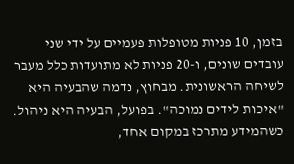בזמן, 10 פניות מטופלות פעמיים על ידי שני עובדים שונים, ו-20 פניות לא מתועדות כלל מעבר לשיחה הראשונית. מבחוץ, נדמה שהבעיה היא "איכות לידים נמוכה". בפועל, הבעיה היא ניהול.
כשהמידע מתרכז במקום אחד,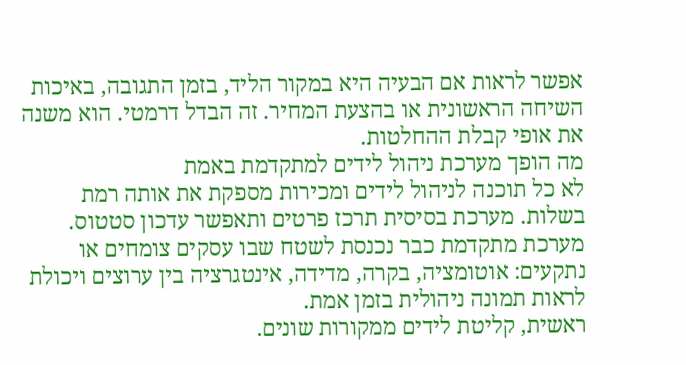אפשר לראות אם הבעיה היא במקור הליד, בזמן התגובה, באיכות השיחה הראשונית או בהצעת המחיר. זה הבדל דרמטי. הוא משנה את אופי קבלת ההחלטות.
מה הופך מערכת ניהול לידים למתקדמת באמת
לא כל תוכנה לניהול לידים ומכירות מספקת את אותה רמת בשלות. מערכת בסיסית תרכז פרטים ותאפשר עדכון סטטוס. מערכת מתקדמת כבר נכנסת לשטח שבו עסקים צומחים או נתקעים: אוטומציה, בקרה, מדידה, אינטגרציה בין ערוצים ויכולת לראות תמונה ניהולית בזמן אמת.
ראשית, קליטת לידים ממקורות שונים.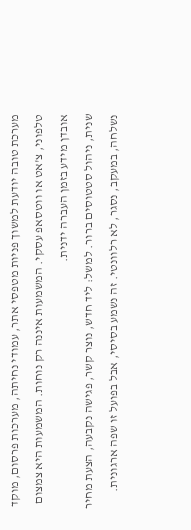מערכת טובה יודעת למשוך פניות מטפסי אתר, עמודי נחיתה, מערכות פרסום, מוקד טלפוני, צ'אט או ווטסאפ עסקי. המשמעות איננה רק נוחות. המשמעות היא צמצום אובדן מידע בזמן העברה ידנית.
שנית, ניהול סטטוסים ברור. למשל: ליד חדש, נוצר קשר, פגישה נקבעה, הצעת מחיר נשלחה, במעקב, נסגר, לא רלוונטי. זה נשמע בסיסי, אבל בפועל זו שפה ארגונית.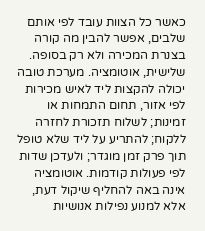כאשר כל הצוות עובד לפי אותם שלבים, אפשר להבין מה קורה בצנרת המכירה ולא רק בסופה.
שלישית, אוטומציה. מערכת טובה יכולה להקצות ליד לאיש מכירות לפי אזור, תחום התמחות או זמינות; לשלוח תזכורת לחזרה ללקוח; להתריע על ליד שלא טופל תוך פרק זמן מוגדר; ולעדכן שדות לפי פעולות קודמות. אוטומציה אינה באה להחליף שיקול דעת, אלא למנוע נפילות אנושיות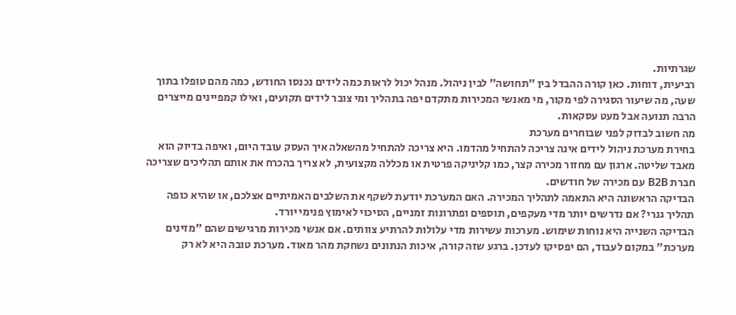שגרתיות.
רביעית, דוחות. כאן קורה ההבדל בין "תחושה" לבין ניהול. מנהל יכול לראות כמה לידים נכנסו החודש, כמה מהם טופלו בתוך שעה, מה שיעור הסגירה לפי מקור, מי מאנשי המכירות מתקדם יפה בתהליך ומי צובר לידים תקועים, ואילו קמפיינים מייצרים הרבה תנועה אבל מעט עסקאות.
מה חשוב לבדוק לפני שבוחרים מערכת
בחירת מערכת ניהול לידים אינה צריכה להתחיל מהדמו. היא צריכה להתחיל מהשאלה איך העסק עובד היום, ואיפה בדיוק הוא מאבד שליטה. ארגון עם מחזור מכירה קצר, כמו קליניקה פרטית או מכללה מקצועית, לא צריך בהכרח את אותם תהליכים שצריכה חברת B2B עם מכירה של חודשים.
הבדיקה הראשונה היא התאמה לתהליך המכירה. האם המערכת יודעת לשקף את השלבים האמיתיים אצלכם, או שהיא כופה תהליך גנרי? אם נדרשים יותר מדי מעקפים, תוספים ופתרונות זמניים, הסיכוי לאימוץ פנימי יורד.
הבדיקה השנייה היא נוחות שימוש. מערכות עשירות מדי עלולות להרתיע צוותים. אם אנשי מכירות מרגישים שהם "מזינים מערכת" במקום לעבוד, הם יפסיקו לעדכן. ברגע שזה קורה, איכות הנתונים נשחקת מהר מאוד. מערכת טובה היא לא רק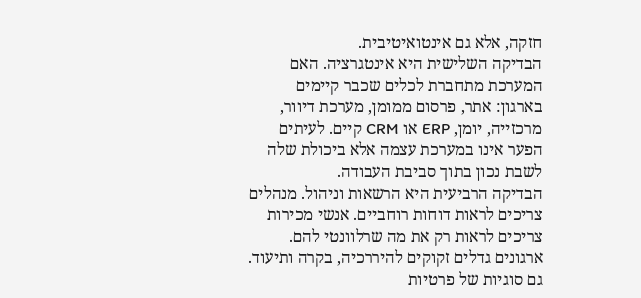חזקה, אלא גם אינטואיטיבית.
הבדיקה השלישית היא אינטגרציה. האם המערכת מתחברת לכלים שכבר קיימים בארגון: אתר, פרסום ממומן, מערכת דיוור, מרכזייה, יומן, ERP או CRM קיים. לעיתים הפער אינו במערכת עצמה אלא ביכולת שלה לשבת נכון בתוך סביבת העבודה.
הבדיקה הרביעית היא הרשאות וניהול. מנהלים צריכים לראות דוחות רוחביים. אנשי מכירות צריכים לראות רק את מה שרלוונטי להם. ארגונים גדלים זקוקים להיררכיה, בקרה ותיעוד. גם סוגיות של פרטיות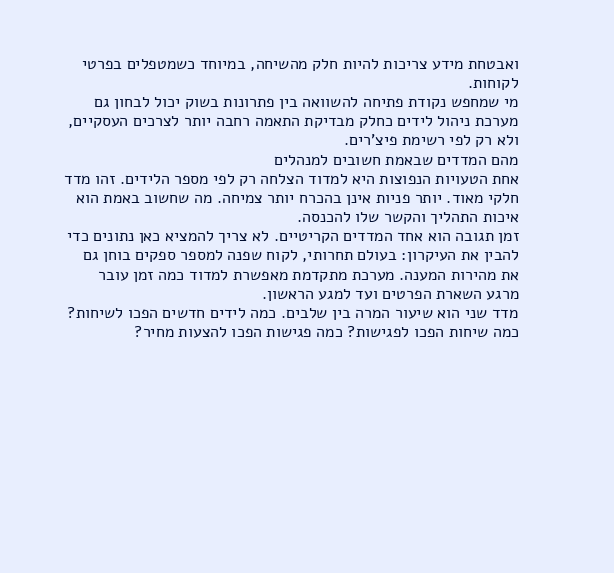ואבטחת מידע צריכות להיות חלק מהשיחה, במיוחד כשמטפלים בפרטי לקוחות.
מי שמחפש נקודת פתיחה להשוואה בין פתרונות בשוק יכול לבחון גם מערכת ניהול לידים כחלק מבדיקת התאמה רחבה יותר לצרכים העסקיים, ולא רק לפי רשימת פיצ'רים.
מהם המדדים שבאמת חשובים למנהלים
אחת הטעויות הנפוצות היא למדוד הצלחה רק לפי מספר הלידים. זהו מדד חלקי מאוד. יותר פניות אינן בהכרח יותר צמיחה. מה שחשוב באמת הוא איכות התהליך והקשר שלו להכנסה.
זמן תגובה הוא אחד המדדים הקריטיים. לא צריך להמציא כאן נתונים כדי להבין את העיקרון: בעולם תחרותי, לקוח שפנה למספר ספקים בוחן גם את מהירות המענה. מערכת מתקדמת מאפשרת למדוד כמה זמן עובר מרגע השארת הפרטים ועד למגע הראשון.
מדד שני הוא שיעור המרה בין שלבים. כמה לידים חדשים הפכו לשיחות? כמה שיחות הפכו לפגישות? כמה פגישות הפכו להצעות מחיר?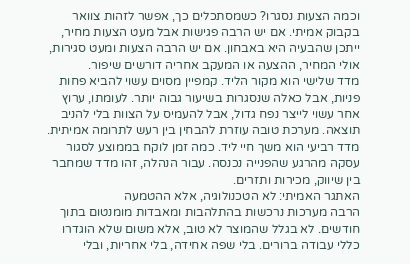וכמה הצעות נסגרו? כשמסתכלים כך, אפשר לזהות צוואר בקבוק אמיתי. אם יש הרבה פגישות אבל מעט הצעות מחיר, ייתכן שהבעיה היא באבחון. אם יש הרבה הצעות ומעט סגירות, אולי המחיר, ההצעה או המעקב אחריה דורשים שיפור.
מדד שלישי הוא מקור הליד. קמפיין מסוים עשוי להביא פחות פניות, אבל כאלה שנסגרות בשיעור גבוה יותר. לעומתו, ערוץ אחר עשוי לייצר נפח גדול, אבל להעמיס על הצוות בלי להניב תוצאה. מערכת טובה עוזרת להבחין בין רעש לתרומה אמיתית.
מדד רביעי הוא משך חיי ליד. כמה זמן לוקח בממוצע לסגור עסקה מהרגע שהפנייה נכנסה. עבור הנהלה, זהו מדד שמחבר בין שיווק, מכירות ותזרים.
האתגר האמיתי: לא הטכנולוגיה, אלא ההטמעה
הרבה מערכות נרכשות בהתלהבות ומאבדות מומנטום בתוך חודשים. לא בגלל שהמוצר לא טוב, אלא משום שלא הוגדרו כללי עבודה ברורים. בלי שפה אחידה, בלי אחריות, ובלי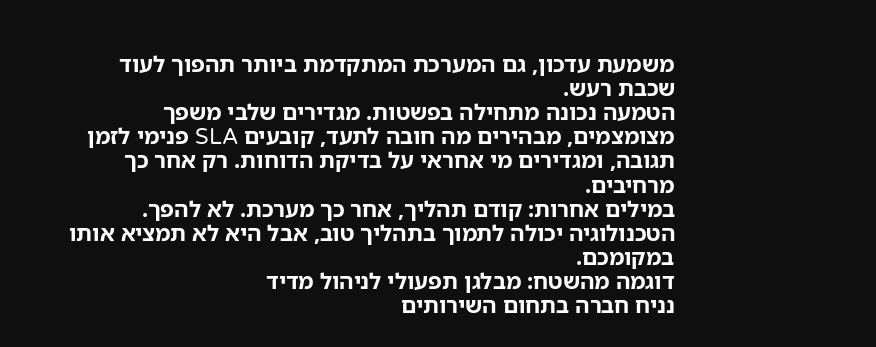משמעת עדכון, גם המערכת המתקדמת ביותר תהפוך לעוד שכבת רעש.
הטמעה נכונה מתחילה בפשטות. מגדירים שלבי משפך מצומצמים, מבהירים מה חובה לתעד, קובעים SLA פנימי לזמן תגובה, ומגדירים מי אחראי על בדיקת הדוחות. רק אחר כך מרחיבים.
במילים אחרות: קודם תהליך, אחר כך מערכת. לא להפך. הטכנולוגיה יכולה לתמוך בתהליך טוב, אבל היא לא תמציא אותו במקומכם.
דוגמה מהשטח: מבלגן תפעולי לניהול מדיד
נניח חברה בתחום השירותים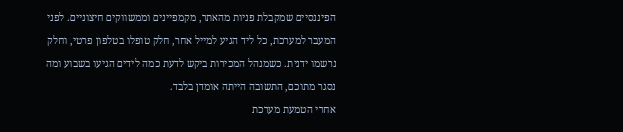הפיננסיים שמקבלת פניות מהאתר, מקמפיינים וממשווקים חיצוניים. לפני המעבר למערכת, כל ליד הגיע למייל אחר, חלק טופלו בטלפון פרטי, וחלק נרשמו ידנית. כשמנהל המכירות ביקש לדעת כמה לידים הגיעו בשבוע ומה נסגר מתוכם, התשובה הייתה אומדן בלבד.
אחרי הטמעת מערכת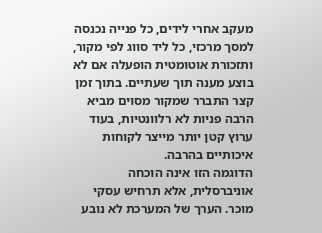מעקב אחרי לידים, כל פנייה נכנסה למסך מרכזי, כל ליד סווג לפי מקור, ותזכורת אוטומטית הופעלה אם לא בוצע מענה תוך שעתיים. בתוך זמן קצר התברר שמקור מסוים מביא הרבה פניות לא רלוונטיות, בעוד ערוץ קטן יותר מייצר לקוחות איכותיים בהרבה.
הדוגמה הזו אינה הוכחה אוניברסלית, אלא תרחיש עסקי מוכר. הערך של המערכת לא נובע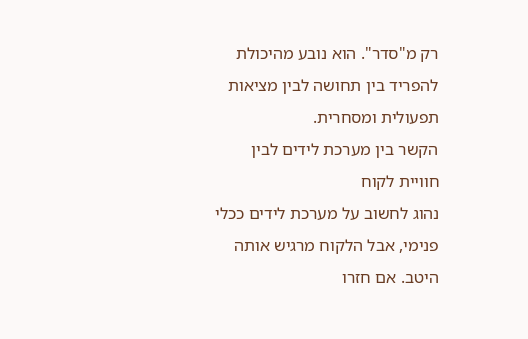רק מ"סדר". הוא נובע מהיכולת להפריד בין תחושה לבין מציאות תפעולית ומסחרית.
הקשר בין מערכת לידים לבין חוויית לקוח
נהוג לחשוב על מערכת לידים ככלי פנימי, אבל הלקוח מרגיש אותה היטב. אם חזרו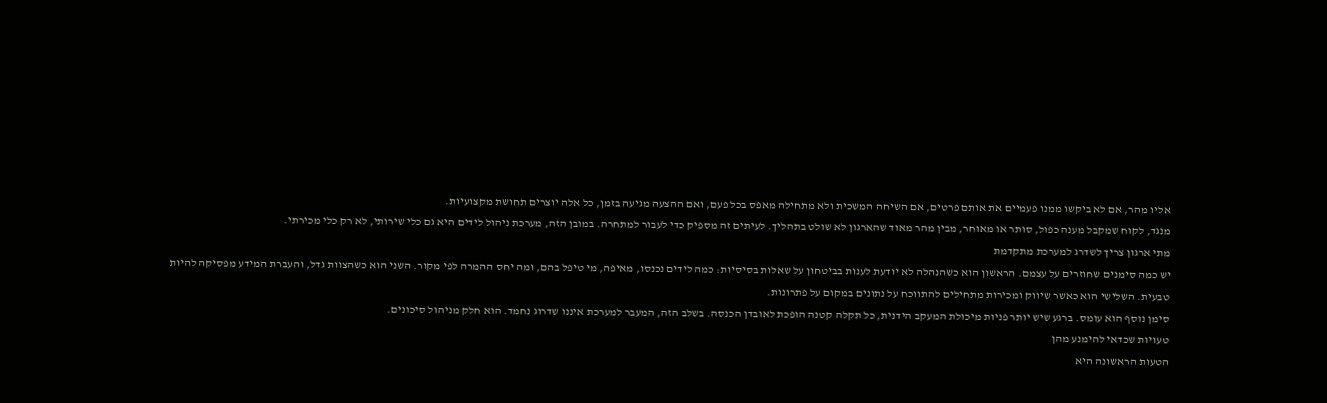אליו מהר, אם לא ביקשו ממנו פעמיים את אותם פרטים, אם השיחה המשכית ולא מתחילה מאפס בכל פעם, ואם ההצעה מגיעה בזמן, כל אלה יוצרים תחושת מקצועיות.
מנגד, לקוח שמקבל מענה כפול, סותר או מאוחר, מבין מהר מאוד שהארגון לא שולט בתהליך. לעיתים זה מספיק כדי לעבור למתחרה. במובן הזה, מערכת ניהול לידים היא גם כלי שירותי, לא רק כלי מכירתי.
מתי ארגון צריך לשדרג למערכת מתקדמת
יש כמה סימנים שחוזרים על עצמם. הראשון הוא כשהנהלה לא יודעת לענות בביטחון על שאלות בסיסיות: כמה לידים נכנסו, מאיפה, מי טיפל בהם, ומה יחס ההמרה לפי מקור. השני הוא כשהצוות גדל, והעברת המידע מפסיקה להיות טבעית. השלישי הוא כאשר שיווק ומכירות מתחילים להתווכח על נתונים במקום על פתרונות.
סימן נוסף הוא עומס. ברגע שיש יותר פניות מיכולת המעקב הידנית, כל תקלה קטנה הופכת לאובדן הכנסה. בשלב הזה, המעבר למערכת איננו שדרוג נחמד. הוא חלק מניהול סיכונים.
טעויות שכדאי להימנע מהן
הטעות הראשונה היא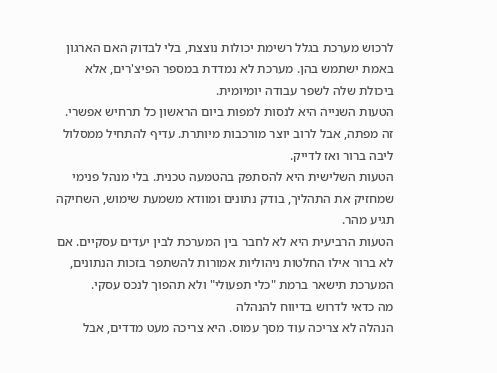לרכוש מערכת בגלל רשימת יכולות נוצצת, בלי לבדוק האם הארגון באמת ישתמש בהן. מערכת לא נמדדת במספר הפיצ'רים, אלא ביכולת שלה לשפר עבודה יומיומית.
הטעות השנייה היא לנסות למפות ביום הראשון כל תרחיש אפשרי. זה מפתה, אבל לרוב יוצר מורכבות מיותרת. עדיף להתחיל ממסלול ליבה ברור ואז לדייק.
הטעות השלישית היא להסתפק בהטמעה טכנית. בלי מנהל פנימי שמחזיק את התהליך, בודק נתונים ומוודא משמעת שימוש, השחיקה תגיע מהר.
הטעות הרביעית היא לא לחבר בין המערכת לבין יעדים עסקיים. אם לא ברור אילו החלטות ניהוליות אמורות להשתפר בזכות הנתונים, המערכת תישאר ברמת "כלי תפעולי" ולא תהפוך לנכס עסקי.
מה כדאי לדרוש בדיווח להנהלה
הנהלה לא צריכה עוד מסך עמוס. היא צריכה מעט מדדים, אבל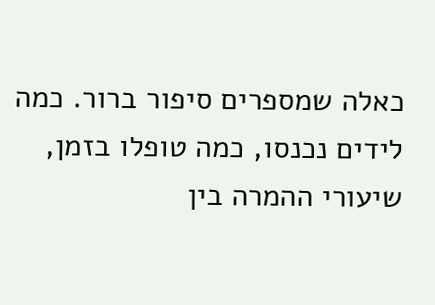כאלה שמספרים סיפור ברור. כמה לידים נכנסו, כמה טופלו בזמן, שיעורי ההמרה בין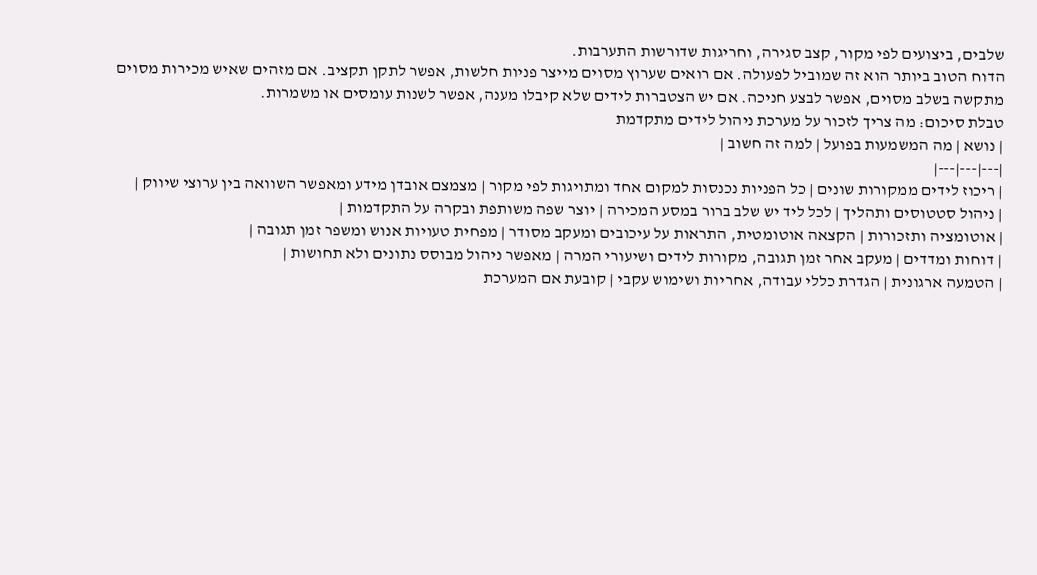שלבים, ביצועים לפי מקור, קצב סגירה, וחריגות שדורשות התערבות.
הדוח הטוב ביותר הוא זה שמוביל לפעולה. אם רואים שערוץ מסוים מייצר פניות חלשות, אפשר לתקן תקציב. אם מזהים שאיש מכירות מסוים מתקשה בשלב מסוים, אפשר לבצע חניכה. אם יש הצטברות לידים שלא קיבלו מענה, אפשר לשנות עומסים או משמרות.
טבלת סיכום: מה צריך לזכור על מערכת ניהול לידים מתקדמת
| נושא | מה המשמעות בפועל | למה זה חשוב |
|---|---|---|
| ריכוז לידים ממקורות שונים | כל הפניות נכנסות למקום אחד ומתויגות לפי מקור | מצמצם אובדן מידע ומאפשר השוואה בין ערוצי שיווק |
| ניהול סטטוסים ותהליך | לכל ליד יש שלב ברור במסע המכירה | יוצר שפה משותפת ובקרה על התקדמות |
| אוטומציה ותזכורות | הקצאה אוטומטית, התראות על עיכובים ומעקב מסודר | מפחית טעויות אנוש ומשפר זמן תגובה |
| דוחות ומדדים | מעקב אחר זמן תגובה, מקורות לידים ושיעורי המרה | מאפשר ניהול מבוסס נתונים ולא תחושות |
| הטמעה ארגונית | הגדרת כללי עבודה, אחריות ושימוש עקבי | קובעת אם המערכת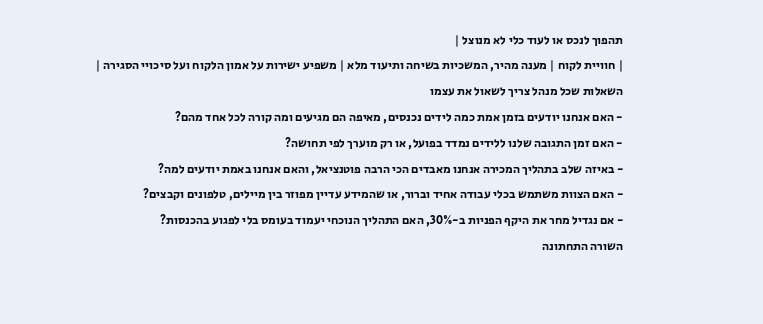תהפוך לנכס או לעוד כלי לא מנוצל |
| חוויית לקוח | מענה מהיר, המשכיות בשיחה ותיעוד מלא | משפיע ישירות על אמון הלקוח ועל סיכויי הסגירה |
השאלות שכל מנהל צריך לשאול את עצמו
- האם אנחנו יודעים בזמן אמת כמה לידים נכנסים, מאיפה הם מגיעים ומה קורה לכל אחד מהם?
- האם זמן התגובה שלנו ללידים נמדד בפועל, או רק מוערך לפי תחושה?
- באיזה שלב בתהליך המכירה אנחנו מאבדים הכי הרבה פוטנציאל, והאם אנחנו באמת יודעים למה?
- האם הצוות משתמש בכלי עבודה אחיד וברור, או שהמידע עדיין מפוזר בין מיילים, טלפונים וקבצים?
- אם נגדיל מחר את היקף הפניות ב-30%, האם התהליך הנוכחי יעמוד בעומס בלי לפגוע בהכנסות?
השורה התחתונה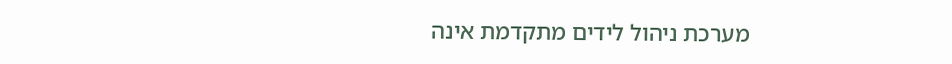מערכת ניהול לידים מתקדמת אינה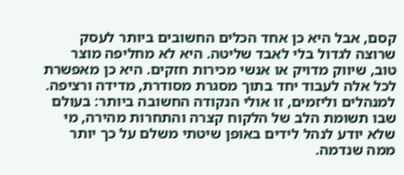קסם, אבל היא כן אחד הכלים החשובים ביותר לעסק שרוצה לגדול בלי לאבד שליטה. היא לא מחליפה מוצר טוב, שיווק מדויק או אנשי מכירות חזקים. היא כן מאפשרת לכל אלה לעבוד יחד בתוך מסגרת מסודרת, מדידה ורציפה.
למנהלים וליזמים, זו אולי הנקודה החשובה ביותר: בעולם שבו תשומת הלב של הלקוח קצרה והתחרות מהירה, מי שלא יודע לנהל לידים באופן שיטתי משלם על כך יותר ממה שנדמה.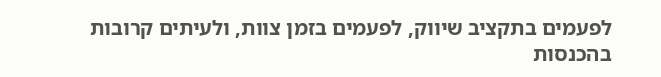לפעמים בתקציב שיווק, לפעמים בזמן צוות, ולעיתים קרובות בהכנסות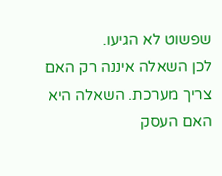שפשוט לא הגיעו.
לכן השאלה איננה רק האם צריך מערכת. השאלה היא האם העסק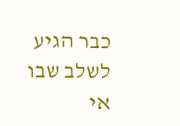כבר הגיע לשלב שבו אי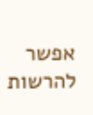אפשר להרשות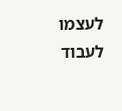לעצמו לעבוד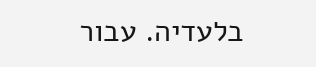בלעדיה. עבור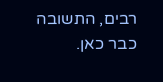רבים, התשובה כבר כאן.